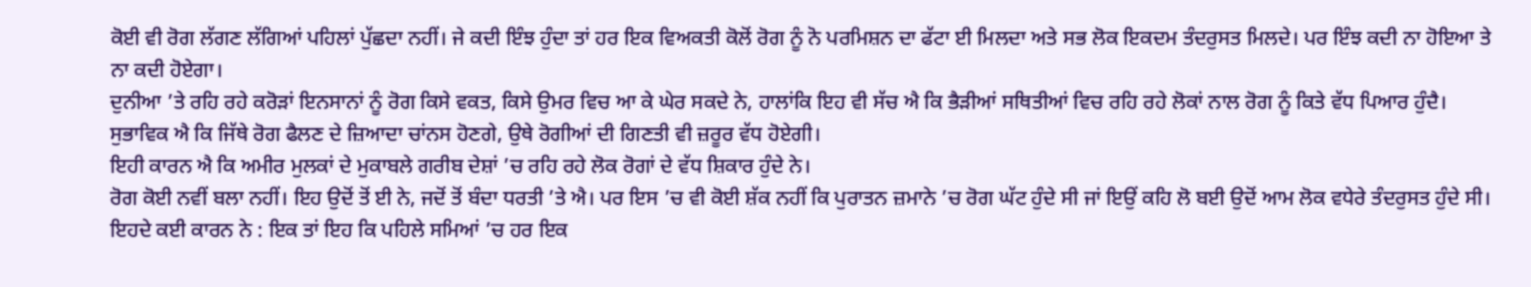ਕੋਈ ਵੀ ਰੋਗ ਲੱਗਣ ਲੱਗਿਆਂ ਪਹਿਲਾਂ ਪੁੱਛਦਾ ਨਹੀਂ। ਜੇ ਕਦੀ ਇੰਝ ਹੁੰਦਾ ਤਾਂ ਹਰ ਇਕ ਵਿਅਕਤੀ ਕੋਲੋਂ ਰੋਗ ਨੂੰ ਨੋ ਪਰਮਿਸ਼ਨ ਦਾ ਫੱਟਾ ਈ ਮਿਲਦਾ ਅਤੇ ਸਭ ਲੋਕ ਇਕਦਮ ਤੰਦਰੁਸਤ ਮਿਲਦੇ। ਪਰ ਇੰਝ ਕਦੀ ਨਾ ਹੋਇਆ ਤੇ ਨਾ ਕਦੀ ਹੋਏਗਾ।
ਦੁਨੀਆ ’ਤੇ ਰਹਿ ਰਹੇ ਕਰੋੜਾਂ ਇਨਸਾਨਾਂ ਨੂੰ ਰੋਗ ਕਿਸੇ ਵਕਤ, ਕਿਸੇ ਉਮਰ ਵਿਚ ਆ ਕੇ ਘੇਰ ਸਕਦੇ ਨੇ, ਹਾਲਾਂਕਿ ਇਹ ਵੀ ਸੱਚ ਐ ਕਿ ਭੈੜੀਆਂ ਸਥਿਤੀਆਂ ਵਿਚ ਰਹਿ ਰਹੇ ਲੋਕਾਂ ਨਾਲ ਰੋਗ ਨੂੰ ਕਿਤੇ ਵੱਧ ਪਿਆਰ ਹੁੰਦੈ। ਸੁਭਾਵਿਕ ਐ ਕਿ ਜਿੱਥੇ ਰੋਗ ਫੈਲਣ ਦੇ ਜ਼ਿਆਦਾ ਚਾਂਨਸ ਹੋਣਗੇ, ਉਥੇ ਰੋਗੀਆਂ ਦੀ ਗਿਣਤੀ ਵੀ ਜ਼ਰੂਰ ਵੱਧ ਹੋਏਗੀ।
ਇਹੀ ਕਾਰਨ ਐ ਕਿ ਅਮੀਰ ਮੁਲਕਾਂ ਦੇ ਮੁਕਾਬਲੇ ਗਰੀਬ ਦੇਸ਼ਾਂ ’ਚ ਰਹਿ ਰਹੇ ਲੋਕ ਰੋਗਾਂ ਦੇ ਵੱਧ ਸ਼ਿਕਾਰ ਹੁੰਦੇ ਨੇ।
ਰੋਗ ਕੋਈ ਨਵੀਂ ਬਲਾ ਨਹੀਂ। ਇਹ ਉਦੋਂ ਤੋਂ ਈ ਨੇ, ਜਦੋਂ ਤੋਂ ਬੰਦਾ ਧਰਤੀ ’ਤੇ ਐ। ਪਰ ਇਸ ’ਚ ਵੀ ਕੋਈ ਸ਼ੱਕ ਨਹੀਂ ਕਿ ਪੁਰਾਤਨ ਜ਼ਮਾਨੇ ’ਚ ਰੋਗ ਘੱਟ ਹੁੰਦੇ ਸੀ ਜਾਂ ਇਉਂ ਕਹਿ ਲੋ ਬਈ ਉਦੋਂ ਆਮ ਲੋਕ ਵਧੇਰੇ ਤੰਦਰੁਸਤ ਹੁੰਦੇ ਸੀ। ਇਹਦੇ ਕਈ ਕਾਰਨ ਨੇ : ਇਕ ਤਾਂ ਇਹ ਕਿ ਪਹਿਲੇ ਸਮਿਆਂ ’ਚ ਹਰ ਇਕ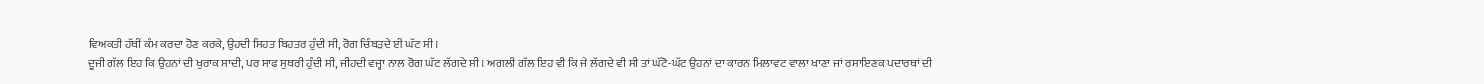ਵਿਅਕਤੀ ਹੱਥੀਂ ਕੰਮ ਕਰਦਾ ਹੋਣ ਕਰਕੇ, ਉਹਦੀ ਸਿਹਤ ਬਿਹਤਰ ਹੁੰਦੀ ਸੀ, ਰੋਗ ਚਿੰਬੜਦੇ ਈ ਘੱਟ ਸੀ।
ਦੂਜੀ ਗੱਲ ਇਹ ਕਿ ਉਹਨਾਂ ਦੀ ਖੁਰਾਕ ਸਾਦੀ, ਪਰ ਸਾਫ ਸੁਥਰੀ ਹੁੰਦੀ ਸੀ, ਜੀਹਦੀ ਵਜ੍ਹਾ ਨਾਲ ਰੋਗ ਘੱਟ ਲੱਗਦੇ ਸੀ। ਅਗਲੀ ਗੱਲ ਇਹ ਵੀ ਕਿ ਜੇ ਲੱਗਦੇ ਵੀ ਸੀ ਤਾਂ ਘੱਟੋ-ਘੱਟ ਉਹਨਾਂ ਦਾ ਕਾਰਨ ਮਿਲਾਵਟ ਵਾਲਾ ਖਾਣਾ ਜਾਂ ਰਸਾਇਣਕ ਪਦਾਰਥਾਂ ਦੀ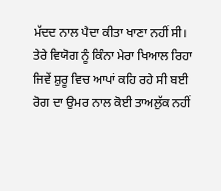ਮੱਦਦ ਨਾਲ ਪੈਦਾ ਕੀਤਾ ਖਾਣਾ ਨਹੀਂ ਸੀ।
ਤੇਰੇ ਵਿਯੋਗ ਨੂੰ ਕਿੰਨਾ ਮੇਰਾ ਖਿਆਲ ਰਿਹਾ
ਜਿਵੇਂ ਸ਼ੁਰੂ ਵਿਚ ਆਪਾਂ ਕਹਿ ਰਹੇ ਸੀ ਬਈ ਰੋਗ ਦਾ ਉਮਰ ਨਾਲ ਕੋਈ ਤਾਅਲੁੱਕ ਨਹੀਂ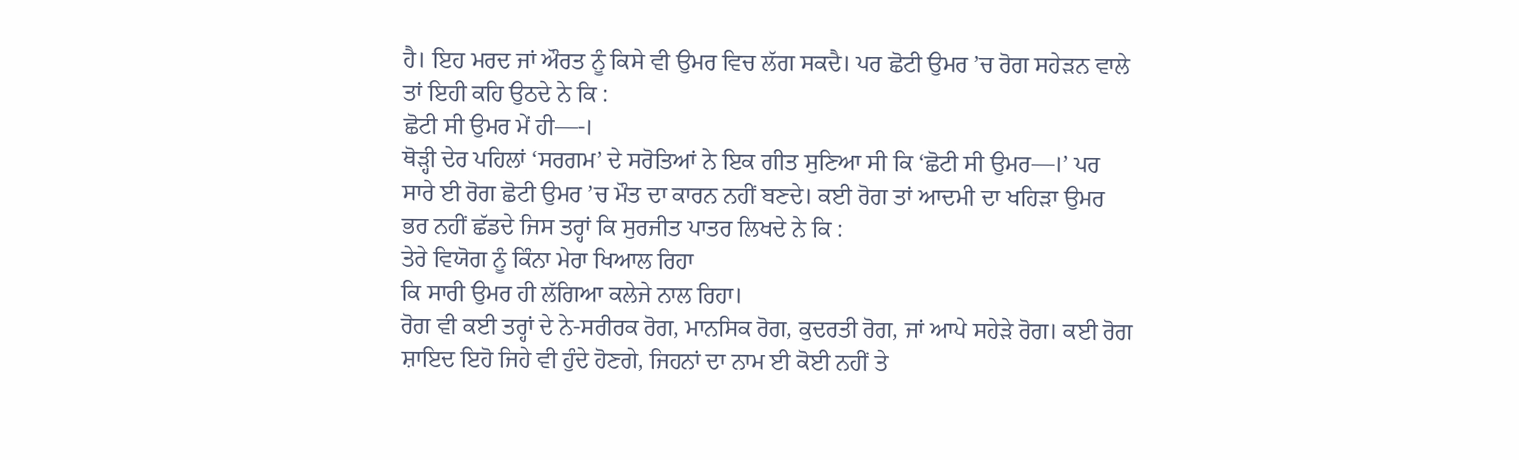ਹੈ। ਇਹ ਮਰਦ ਜਾਂ ਔਰਤ ਨੂੰ ਕਿਸੇ ਵੀ ਉਮਰ ਵਿਚ ਲੱਗ ਸਕਦੈ। ਪਰ ਛੋਟੀ ਉਮਰ ’ਚ ਰੋਗ ਸਹੇੜਨ ਵਾਲੇ ਤਾਂ ਇਹੀ ਕਹਿ ਉਠਦੇ ਨੇ ਕਿ :
ਛੋਟੀ ਸੀ ਉਮਰ ਮੇਂ ਹੀ—-।
ਥੋੜ੍ਹੀ ਦੇਰ ਪਹਿਲਾਂ ‘ਸਰਗਮ’ ਦੇ ਸਰੋਤਿਆਂ ਨੇ ਇਕ ਗੀਤ ਸੁਣਿਆ ਸੀ ਕਿ ‘ਛੋਟੀ ਸੀ ਉਮਰ—।’ ਪਰ ਸਾਰੇ ਈ ਰੋਗ ਛੋਟੀ ਉਮਰ ’ਚ ਮੌਤ ਦਾ ਕਾਰਨ ਨਹੀਂ ਬਣਦੇ। ਕਈ ਰੋਗ ਤਾਂ ਆਦਮੀ ਦਾ ਖਹਿੜਾ ਉਮਰ ਭਰ ਨਹੀਂ ਛੱਡਦੇ ਜਿਸ ਤਰ੍ਹਾਂ ਕਿ ਸੁਰਜੀਤ ਪਾਤਰ ਲਿਖਦੇ ਨੇ ਕਿ :
ਤੇਰੇ ਵਿਯੋਗ ਨੂੰ ਕਿੰਨਾ ਮੇਰਾ ਖਿਆਲ ਰਿਹਾ
ਕਿ ਸਾਰੀ ਉਮਰ ਹੀ ਲੱਗਿਆ ਕਲੇਜੇ ਨਾਲ ਰਿਹਾ।
ਰੋਗ ਵੀ ਕਈ ਤਰ੍ਹਾਂ ਦੇ ਨੇ-ਸਰੀਰਕ ਰੋਗ, ਮਾਨਸਿਕ ਰੋਗ, ਕੁਦਰਤੀ ਰੋਗ, ਜਾਂ ਆਪੇ ਸਹੇੜੇ ਰੋਗ। ਕਈ ਰੋਗ ਸ਼ਾਇਦ ਇਹੋ ਜਿਹੇ ਵੀ ਹੁੰਦੇ ਹੋਣਗੇ, ਜਿਹਨਾਂ ਦਾ ਨਾਮ ਈ ਕੋਈ ਨਹੀਂ ਤੇ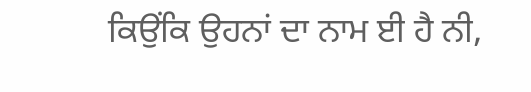ਕਿਉਂਕਿ ਉਹਨਾਂ ਦਾ ਨਾਮ ਈ ਹੈ ਨੀ,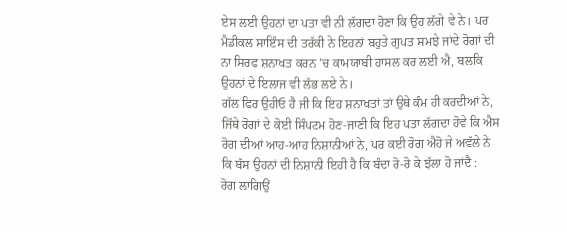ਏਸ ਲਈ ਉਹਨਾਂ ਦਾ ਪਤਾ ਵੀ ਨੀ ਲੱਗਦਾ ਹੋਣਾ ਕਿ ਉਹ ਲੱਗੇ ਵੇ ਨੇ। ਪਰ ਮੈਡੀਕਲ ਸਾਇੰਸ ਦੀ ਤਰੱਕੀ ਨੇ ਇਹਨਾਂ ਬਹੁਤੇ ਗੁਪਤ ਸਮਝੇ ਜਾਂਦੇ ਰੋਗਾਂ ਦੀ ਨਾ ਸਿਰਫ ਸ਼ਨਾਖਤ ਕਰਨ ’ਚ ਕਾਮਯਾਬੀ ਹਾਸਲ ਕਰ ਲਈ ਐ, ਬਲਕਿ ਉਹਨਾਂ ਦੇ ਇਲਾਜ ਵੀ ਲੱਭ ਲਏ ਨੇ।
ਗੱਲ ਫਿਰ ਉਹੀਓ ਹੈ ਜੀ ਕਿ ਇਹ ਸ਼ਨਾਖਤਾਂ ਤਾਂ ਉਥੇ ਕੰਮ ਹੀ ਕਰਦੀਆਂ ਨੇ, ਜਿੱਥੇ ਰੋਗਾਂ ਦੇ ਕੋਈ ਸਿੰਪਟਮ ਹੋਣ-ਜਾਣੀ ਕਿ ਇਹ ਪਤਾ ਲੱਗਦਾ ਹੋਵੇ ਕਿ ਐਸ ਰੋਗ ਦੀਆਂ ਆਹ-ਆਹ ਨਿਸ਼ਾਨੀਆਂ ਨੇ, ਪਰ ਕਈ ਰੋਗ ਐਹੋ ਜੇ ਅਵੱਲੇ ਨੇ ਕਿ ਬੱਸ ਉਹਨਾਂ ਦੀ ਨਿਸ਼ਾਨੀ ਇਹੀ ਹੈ ਕਿ ਬੰਦਾ ਰੋ-ਰੋ ਕੇ ਝੱਲਾ ਹੋ ਜਾਂਦੈ :
ਰੋਗ ਲਾਗਿਉਂ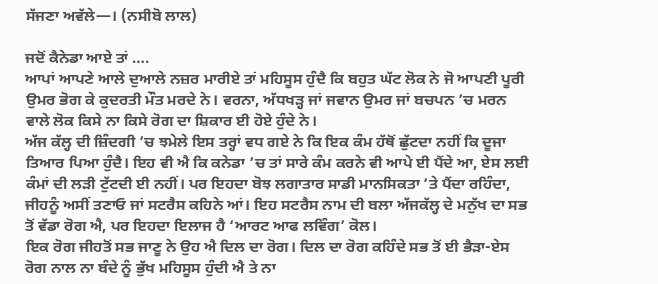ਸੱਜਣਾ ਅਵੱਲੇ—। (ਨਸੀਬੋ ਲਾਲ)

ਜਦੋਂ ਕੈਨੇਡਾ ਆਏ ਤਾਂ ….
ਆਪਾਂ ਆਪਣੇ ਆਲੇ ਦੁਆਲੇ ਨਜ਼ਰ ਮਾਰੀਏ ਤਾਂ ਮਹਿਸੂਸ ਹੁੰਦੈ ਕਿ ਬਹੁਤ ਘੱਟ ਲੋਕ ਨੇ ਜੋ ਆਪਣੀ ਪੂਰੀ ਉਮਰ ਭੋਗ ਕੇ ਕੁਦਰਤੀ ਮੌਤ ਮਰਦੇ ਨੇ। ਵਰਨਾ, ਅੱਧਖੜ੍ਹ ਜਾਂ ਜਵਾਨ ਉਮਰ ਜਾਂ ਬਚਪਨ ’ਚ ਮਰਨ ਵਾਲੇ ਲੋਕ ਕਿਸੇ ਨਾ ਕਿਸੇ ਰੋਗ ਦਾ ਸ਼ਿਕਾਰ ਈ ਹੋਏ ਹੁੰਦੇ ਨੇ।
ਅੱਜ ਕੱਲ੍ਹ ਦੀ ਜ਼ਿੰਦਗੀ ’ਚ ਝਮੇਲੇ ਇਸ ਤਰ੍ਹਾਂ ਵਧ ਗਏ ਨੇ ਕਿ ਇਕ ਕੰਮ ਹੱਥੋਂ ਛੁੱਟਦਾ ਨਹੀਂ ਕਿ ਦੂਜਾ ਤਿਆਰ ਪਿਆ ਹੁੰਦੈ। ਇਹ ਵੀ ਐ ਕਿ ਕਨੇਡਾ ’ਚ ਤਾਂ ਸਾਰੇ ਕੰਮ ਕਰਨੇ ਵੀ ਆਪੇ ਈ ਪੈਂਦੇ ਆ, ਏਸ ਲਈ ਕੰਮਾਂ ਦੀ ਲੜੀ ਟੁੱਟਦੀ ਈ ਨਹੀਂ। ਪਰ ਇਹਦਾ ਬੋਝ ਲਗਾਤਾਰ ਸਾਡੀ ਮਾਨਸਿਕਤਾ ’ਤੇ ਪੈਂਦਾ ਰਹਿੰਦਾ, ਜੀਹਨੂੰ ਅਸੀਂ ਤਣਾਓ ਜਾਂ ਸਟਰੈਸ ਕਹਿਨੇ ਆਂ। ਇਹ ਸਟਰੈਸ ਨਾਮ ਦੀ ਬਲਾ ਅੱਜਕੱਲ੍ਹ ਦੇ ਮਨੁੱਖ ਦਾ ਸਭ ਤੋਂ ਵੱਡਾ ਰੋਗ ਐ, ਪਰ ਇਹਦਾ ਇਲਾਜ ਹੈ ‘ਆਰਟ ਆਫ ਲਵਿੰਗ’ ਕੋਲ।
ਇਕ ਰੋਗ ਜੀਹਤੋਂ ਸਭ ਜਾਣੂ ਨੇ ਉਹ ਐ ਦਿਲ ਦਾ ਰੋਗ। ਦਿਲ ਦਾ ਰੋਗ ਕਹਿੰਦੇ ਸਭ ਤੋਂ ਈ ਭੈੜਾ-ਏਸ ਰੋਗ ਨਾਲ ਨਾ ਬੰਦੇ ਨੂੰ ਭੁੱਖ ਮਹਿਸੂਸ ਹੁੰਦੀ ਐ ਤੇ ਨਾ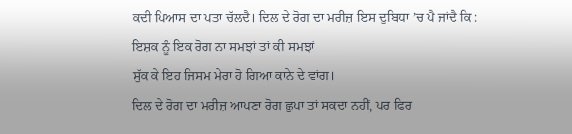ਕਦੀ ਪਿਆਸ ਦਾ ਪਤਾ ਚੱਲਦੈ। ਦਿਲ ਦੇ ਰੋਗ ਦਾ ਮਰੀਜ਼ ਇਸ ਦੁਬਿਧਾ ’ਚ ਪੈ ਜਾਂਦੈ ਕਿ :
ਇਸ਼ਕ ਨੂੰ ਇਕ ਰੋਗ ਨਾ ਸਮਝਾਂ ਤਾਂ ਕੀ ਸਮਝਾਂ
ਸੁੱਕ ਕੇ ਇਹ ਜਿਸਮ ਮੇਰਾ ਹੋ ਗਿਆ ਕਾਨੇ ਦੇ ਵਾਂਗ।
ਦਿਲ ਦੇ ਰੋਗ ਦਾ ਮਰੀਜ਼ ਆਪਣਾ ਰੋਗ ਛੁਪਾ ਤਾਂ ਸਕਦਾ ਨਹੀਂ, ਪਰ ਫਿਰ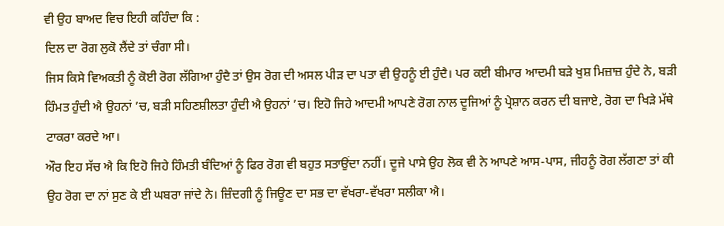ਵੀ ਉਹ ਬਾਅਦ ਵਿਚ ਇਹੀ ਕਹਿੰਦਾ ਕਿ :
ਦਿਲ ਦਾ ਰੋਗ ਲੁਕੋ ਲੈਂਦੇ ਤਾਂ ਚੰਗਾ ਸੀ।
ਜਿਸ ਕਿਸੇ ਵਿਅਕਤੀ ਨੂੰ ਕੋਈ ਰੋਗ ਲੱਗਿਆ ਹੁੰਦੈ ਤਾਂ ਉਸ ਰੋਗ ਦੀ ਅਸਲ ਪੀੜ ਦਾ ਪਤਾ ਵੀ ਉਹਨੂੰ ਈ ਹੁੰਦੈ। ਪਰ ਕਈ ਬੀਮਾਰ ਆਦਮੀ ਬੜੇ ਖੁਸ਼ ਮਿਜ਼ਾਜ਼ ਹੁੰਦੇ ਨੇ, ਬੜੀ ਹਿੰਮਤ ਹੁੰਦੀ ਐ ਉਹਨਾਂ ’ਚ, ਬੜੀ ਸਹਿਣਸ਼ੀਲਤਾ ਹੁੰਦੀ ਐ ਉਹਨਾਂ ’ਚ। ਇਹੋ ਜਿਹੇ ਆਦਮੀ ਆਪਣੇ ਰੋਗ ਨਾਲ ਦੂਜਿਆਂ ਨੂੰ ਪ੍ਰੇਸ਼ਾਨ ਕਰਨ ਦੀ ਬਜਾਏ, ਰੋਗ ਦਾ ਖਿੜੇ ਮੱਥੇ ਟਾਕਰਾ ਕਰਦੇ ਆ।
ਔਰ ਇਹ ਸੱਚ ਐ ਕਿ ਇਹੋ ਜਿਹੇ ਹਿੰਮਤੀ ਬੰਦਿਆਂ ਨੂੰ ਫਿਰ ਰੋਗ ਵੀ ਬਹੁਤ ਸਤਾਉਂਦਾ ਨਹੀਂ। ਦੂਜੇ ਪਾਸੇ ਉਹ ਲੋਕ ਵੀ ਨੇ ਆਪਣੇ ਆਸ-ਪਾਸ, ਜੀਹਨੂੰ ਰੋਗ ਲੱਗਣਾ ਤਾਂ ਕੀ ਉਹ ਰੋਗ ਦਾ ਨਾਂ ਸੁਣ ਕੇ ਈ ਘਬਰਾ ਜਾਂਦੇ ਨੇ। ਜ਼ਿੰਦਗੀ ਨੂੰ ਜਿਊਣ ਦਾ ਸਭ ਦਾ ਵੱਖਰਾ-ਵੱਖਰਾ ਸਲੀਕਾ ਐ।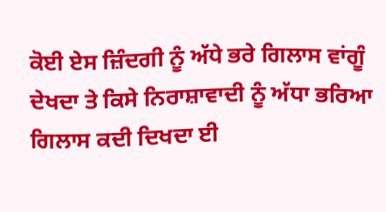ਕੋਈ ਏਸ ਜ਼ਿੰਦਗੀ ਨੂੰ ਅੱਧੇ ਭਰੇ ਗਿਲਾਸ ਵਾਂਗੂੰ ਦੇਖਦਾ ਤੇ ਕਿਸੇ ਨਿਰਾਸ਼ਾਵਾਦੀ ਨੂੰ ਅੱਧਾ ਭਰਿਆ ਗਿਲਾਸ ਕਦੀ ਦਿਖਦਾ ਈ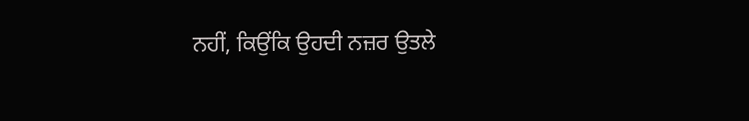ਨਹੀਂ, ਕਿਉਂਕਿ ਉਹਦੀ ਨਜ਼ਰ ਉਤਲੇ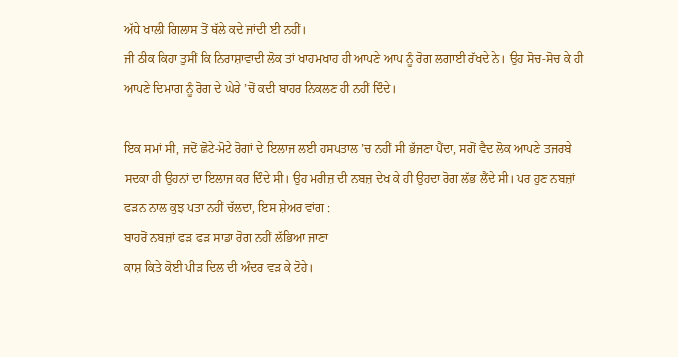ਅੱਧੇ ਖਾਲੀ ਗਿਲਾਸ ਤੋਂ ਥੱਲੇ ਕਦੇ ਜਾਂਦੀ ਈ ਨਹੀਂ।
ਜੀ ਠੀਕ ਕਿਹਾ ਤੁਸੀਂ ਕਿ ਨਿਰਾਸ਼ਾਵਾਦੀ ਲੋਕ ਤਾਂ ਖਾਹਮਖਾਹ ਹੀ ਆਪਣੇ ਆਪ ਨੂੰ ਰੋਗ ਲਗਾਈ ਰੱਖਦੇ ਨੇ। ਉਹ ਸੋਚ-ਸੋਚ ਕੇ ਹੀ ਆਪਣੇ ਦਿਮਾਗ ਨੂੰ ਰੋਗ ਦੇ ਘੇਰੇ ’ਚੋਂ ਕਦੀ ਬਾਹਰ ਨਿਕਲਣ ਹੀ ਨਹੀਂ ਦਿੰਦੇ।

ਇਕ ਸਮਾਂ ਸੀ, ਜਦੋਂ ਛੋਟੇ-ਮੋਟੇ ਰੋਗਾਂ ਦੇ ਇਲਾਜ ਲਈ ਹਸਪਤਾਲ ’ਚ ਨਹੀਂ ਸੀ ਭੱਜਣਾ ਪੈਂਦਾ, ਸਗੋਂ ਵੈਦ ਲੋਕ ਆਪਣੇ ਤਜਰਬੇ ਸਦਕਾ ਹੀ ਉਹਨਾਂ ਦਾ ਇਲਾਜ ਕਰ ਦਿੰਦੇ ਸੀ। ਉਹ ਮਰੀਜ਼ ਦੀ ਨਬਜ਼ ਦੇਖ ਕੇ ਹੀ ਉਹਦਾ ਰੋਗ ਲੱਭ ਲੈਂਦੇ ਸੀ। ਪਰ ਹੁਣ ਨਬਜ਼ਾਂ ਫੜਨ ਨਾਲ ਕੁਝ ਪਤਾ ਨਹੀਂ ਚੱਲਦਾ, ਇਸ ਸ਼ੇਅਰ ਵਾਂਗ :
ਬਾਹਰੋਂ ਨਬਜ਼ਾਂ ਫੜ ਫੜ ਸਾਡਾ ਰੋਗ ਨਹੀਂ ਲੱਭਿਆ ਜਾਣਾ
ਕਾਸ਼ ਕਿਤੇ ਕੋਈ ਪੀੜ ਦਿਲ ਦੀ ਅੰਦਰ ਵੜ ਕੇ ਟੋਹੇ।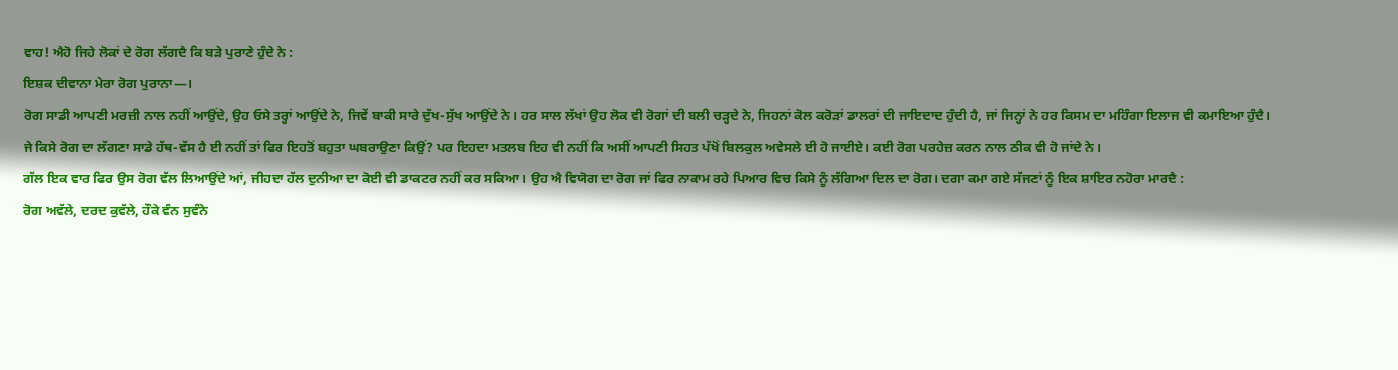ਵਾਹ! ਐਹੋ ਜਿਹੇ ਲੋਕਾਂ ਦੇ ਰੋਗ ਲੱਗਦੈ ਕਿ ਬੜੇ ਪੁਰਾਣੇ ਹੁੰਦੇ ਨੇ :
ਇਸ਼ਕ ਦੀਵਾਨਾ ਮੇਰਾ ਰੋਗ ਪੁਰਾਨਾ—।
ਰੋਗ ਸਾਡੀ ਆਪਣੀ ਮਰਜ਼ੀ ਨਾਲ ਨਹੀਂ ਆਉਂਦੇ, ਉਹ ਓਸੇ ਤਰ੍ਹਾਂ ਆਉਂਦੇ ਨੇ, ਜਿਵੇਂ ਬਾਕੀ ਸਾਰੇ ਦੁੱਖ-ਸੁੱਖ ਆਉਂਦੇ ਨੇ। ਹਰ ਸਾਲ ਲੱਖਾਂ ਉਹ ਲੋਕ ਵੀ ਰੋਗਾਂ ਦੀ ਬਲੀ ਚੜ੍ਹਦੇ ਨੇ, ਜਿਹਨਾਂ ਕੋਲ ਕਰੋੜਾਂ ਡਾਲਰਾਂ ਦੀ ਜਾਇਦਾਦ ਹੁੰਦੀ ਹੈ, ਜਾਂ ਜਿਨ੍ਹਾਂ ਨੇ ਹਰ ਕਿਸਮ ਦਾ ਮਹਿੰਗਾ ਇਲਾਜ ਵੀ ਕਮਾਇਆ ਹੁੰਦੈ।
ਜੇ ਕਿਸੇ ਰੋਗ ਦਾ ਲੱਗਣਾ ਸਾਡੇ ਹੱਥ-ਵੱਸ ਹੈ ਈ ਨਹੀਂ ਤਾਂ ਫਿਰ ਇਹਤੋਂ ਬਹੁਤਾ ਘਬਰਾਉਣਾ ਕਿਉਂ? ਪਰ ਇਹਦਾ ਮਤਲਬ ਇਹ ਵੀ ਨਹੀਂ ਕਿ ਅਸੀਂ ਆਪਣੀ ਸਿਹਤ ਪੱਖੋਂ ਬਿਲਕੁਲ ਅਵੇਸਲੇ ਈ ਹੋ ਜਾਈਏ। ਕਈ ਰੋਗ ਪਰਹੇਜ਼ ਕਰਨ ਨਾਲ ਠੀਕ ਵੀ ਹੋ ਜਾਂਦੇ ਨੇ।
ਗੱਲ ਇਕ ਵਾਰ ਫਿਰ ਉਸ ਰੋਗ ਵੱਲ ਲਿਆਉਂਦੇ ਆਂ, ਜੀਹਦਾ ਹੱਲ ਦੁਨੀਆ ਦਾ ਕੋਈ ਵੀ ਡਾਕਟਰ ਨਹੀਂ ਕਰ ਸਕਿਆ। ਉਹ ਐ ਵਿਯੋਗ ਦਾ ਰੋਗ ਜਾਂ ਫਿਰ ਨਾਕਾਮ ਰਹੇ ਪਿਆਰ ਵਿਚ ਕਿਸੇ ਨੂੰ ਲੱਗਿਆ ਦਿਲ ਦਾ ਰੋਗ। ਦਗਾ ਕਮਾ ਗਏ ਸੱਜਣਾਂ ਨੂੰ ਇਕ ਸ਼ਾਇਰ ਨਹੋਰਾ ਮਾਰਦੈ :
ਰੋਗ ਅਵੱਲੇ, ਦਰਦ ਕੁਵੱਲੇ, ਹੌਕੇ ਵੰਨ ਸੁਵੰਨੇ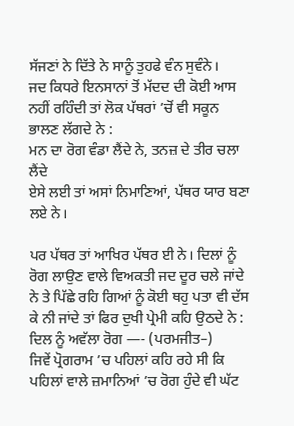ਸੱਜਣਾਂ ਨੇ ਦਿੱਤੇ ਨੇ ਸਾਨੂੰ ਤੁਹਫੇ ਵੰਨ ਸੁਵੰਨੇ।
ਜਦ ਕਿਧਰੇ ਇਨਸਾਨਾਂ ਤੋਂ ਮੱਦਦ ਦੀ ਕੋਈ ਆਸ ਨਹੀਂ ਰਹਿੰਦੀ ਤਾਂ ਲੋਕ ਪੱਥਰਾਂ ’ਚੋਂ ਵੀ ਸਕੂਨ ਭਾਲਣ ਲੱਗਦੇ ਨੇ :
ਮਨ ਦਾ ਰੋਗ ਵੰਡਾ ਲੈਂਦੇ ਨੇ, ਤਨਜ਼ ਦੇ ਤੀਰ ਚਲਾ ਲੈਂਦੇ
ਏਸੇ ਲਈ ਤਾਂ ਅਸਾਂ ਨਿਮਾਣਿਆਂ, ਪੱਥਰ ਯਾਰ ਬਣਾ ਲਏ ਨੇ।

ਪਰ ਪੱਥਰ ਤਾਂ ਆਖਿਰ ਪੱਥਰ ਈ ਨੇ। ਦਿਲਾਂ ਨੂੰ ਰੋਗ ਲਾਉਣ ਵਾਲੇ ਵਿਅਕਤੀ ਜਦ ਦੂਰ ਚਲੇ ਜਾਂਦੇ ਨੇ ਤੇ ਪਿੱਛੇ ਰਹਿ ਗਿਆਂ ਨੂੰ ਕੋਈ ਥਹੁ ਪਤਾ ਵੀ ਦੱਸ ਕੇ ਨੀ ਜਾਂਦੇ ਤਾਂ ਫਿਰ ਦੁਖੀ ਪ੍ਰੇਮੀ ਕਹਿ ਉਠਦੇ ਨੇ :
ਦਿਲ ਨੂੰ ਅਵੱਲਾ ਰੋਗ —- (ਪਰਮਜੀਤ–)
ਜਿਵੇਂ ਪ੍ਰੋਗਰਾਮ ’ਚ ਪਹਿਲਾਂ ਕਹਿ ਰਹੇ ਸੀ ਕਿ ਪਹਿਲਾਂ ਵਾਲੇ ਜ਼ਮਾਨਿਆਂ ’ਚ ਰੋਗ ਹੁੰਦੇ ਵੀ ਘੱਟ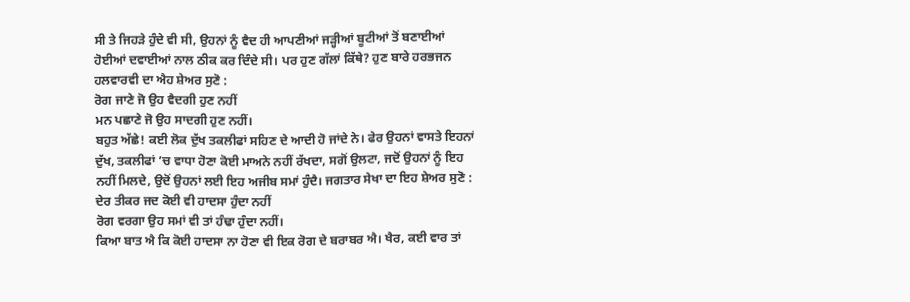ਸੀ ਤੇ ਜਿਹੜੇ ਹੁੰਦੇ ਵੀ ਸੀ, ਉਹਨਾਂ ਨੂੰ ਵੈਦ ਹੀ ਆਪਣੀਆਂ ਜੜ੍ਹੀਆਂ ਬੂਟੀਆਂ ਤੋਂ ਬਣਾਈਆਂ ਹੋਈਆਂ ਦਵਾਈਆਂ ਨਾਲ ਠੀਕ ਕਰ ਦਿੰਦੇ ਸੀ। ਪਰ ਹੁਣ ਗੱਲਾਂ ਕਿੱਥੇ? ਹੁਣ ਬਾਰੇ ਹਰਭਜਨ ਹਲਵਾਰਵੀ ਦਾ ਐਹ ਸ਼ੇਅਰ ਸੁਣੋ :
ਰੋਗ ਜਾਣੇ ਜੋ ਉਹ ਵੈਦਗੀ ਹੁਣ ਨਹੀਂ
ਮਨ ਪਛਾਣੇ ਜੋ ਉਹ ਸਾਦਗੀ ਹੁਣ ਨਹੀਂ।
ਬਹੁਤ ਅੱਛੇ! ਕਈ ਲੋਕ ਦੁੱਖ ਤਕਲੀਫਾਂ ਸਹਿਣ ਦੇ ਆਦੀ ਹੋ ਜਾਂਦੇ ਨੇ। ਫੇਰ ਉਹਨਾਂ ਵਾਸਤੇ ਇਹਨਾਂ ਦੁੱਖ, ਤਕਲੀਫਾਂ ’ਚ ਵਾਧਾ ਹੋਣਾ ਕੋਈ ਮਾਅਨੇ ਨਹੀਂ ਰੱਖਦਾ, ਸਗੋਂ ਉਲਟਾ, ਜਦੋਂ ਉਹਨਾਂ ਨੂੰ ਇਹ ਨਹੀਂ ਮਿਲਦੇ, ਉਦੋਂ ਉਹਨਾਂ ਲਈ ਇਹ ਅਜੀਬ ਸਮਾਂ ਹੁੰਦੈ। ਜਗਤਾਰ ਸੇਖਾ ਦਾ ਇਹ ਸ਼ੇਅਰ ਸੁਣੋ :
ਦੇਰ ਤੀਕਰ ਜਦ ਕੋਈ ਵੀ ਹਾਦਸਾ ਹੁੰਦਾ ਨਹੀਂ
ਰੋਗ ਵਰਗਾ ਉਹ ਸਮਾਂ ਵੀ ਤਾਂ ਹੰਢਾ ਹੁੰਦਾ ਨਹੀਂ।
ਕਿਆ ਬਾਤ ਐ ਕਿ ਕੋਈ ਹਾਦਸਾ ਨਾ ਹੋਣਾ ਵੀ ਇਕ ਰੋਗ ਦੇ ਬਰਾਬਰ ਐ। ਖੈਰ, ਕਈ ਵਾਰ ਤਾਂ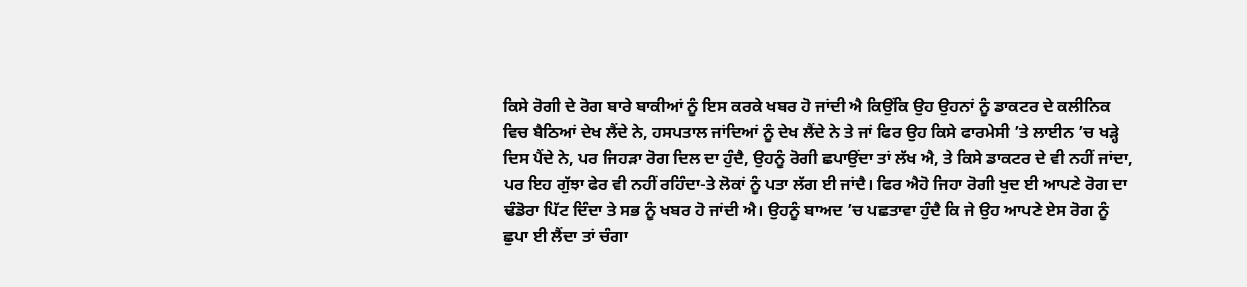ਕਿਸੇ ਰੋਗੀ ਦੇ ਰੋਗ ਬਾਰੇ ਬਾਕੀਆਂ ਨੂੰ ਇਸ ਕਰਕੇ ਖਬਰ ਹੋ ਜਾਂਦੀ ਐ ਕਿਉਂਕਿ ਉਹ ਉਹਨਾਂ ਨੂੰ ਡਾਕਟਰ ਦੇ ਕਲੀਨਿਕ ਵਿਚ ਬੈਠਿਆਂ ਦੇਖ ਲੈਂਦੇ ਨੇ, ਹਸਪਤਾਲ ਜਾਂਦਿਆਂ ਨੂੰ ਦੇਖ ਲੈਂਦੇ ਨੇ ਤੇ ਜਾਂ ਫਿਰ ਉਹ ਕਿਸੇ ਫਾਰਮੇਸੀ ’ਤੇ ਲਾਈਨ ’ਚ ਖੜ੍ਹੇ ਦਿਸ ਪੈਂਦੇ ਨੇ, ਪਰ ਜਿਹੜਾ ਰੋਗ ਦਿਲ ਦਾ ਹੁੰਦੈ, ਉਹਨੂੰ ਰੋਗੀ ਛਪਾਉਂਦਾ ਤਾਂ ਲੱਖ ਐ, ਤੇ ਕਿਸੇ ਡਾਕਟਰ ਦੇ ਵੀ ਨਹੀਂ ਜਾਂਦਾ, ਪਰ ਇਹ ਗੁੱਝਾ ਫੇਰ ਵੀ ਨਹੀਂ ਰਹਿੰਦਾ-ਤੇ ਲੋਕਾਂ ਨੂੰ ਪਤਾ ਲੱਗ ਈ ਜਾਂਦੈ। ਫਿਰ ਐਹੋ ਜਿਹਾ ਰੋਗੀ ਖੁਦ ਈ ਆਪਣੇ ਰੋਗ ਦਾ ਢੰਡੋਰਾ ਪਿੱਟ ਦਿੰਦਾ ਤੇ ਸਭ ਨੂੰ ਖਬਰ ਹੋ ਜਾਂਦੀ ਐ। ਉਹਨੂੰ ਬਾਅਦ ’ਚ ਪਛਤਾਵਾ ਹੁੰਦੈ ਕਿ ਜੇ ਉਹ ਆਪਣੇ ਏਸ ਰੋਗ ਨੂੰ ਛੁਪਾ ਈ ਲੈਂਦਾ ਤਾਂ ਚੰਗਾ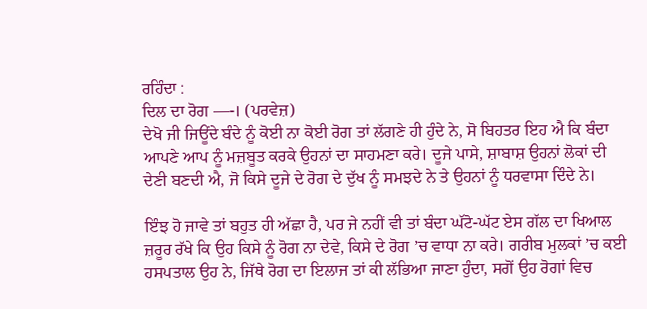ਰਹਿੰਦਾ :
ਦਿਲ ਦਾ ਰੋਗ —-। (ਪਰਵੇਜ਼)
ਦੇਖੋ ਜੀ ਜਿਊਂਦੇ ਬੰਦੇ ਨੂੰ ਕੋਈ ਨਾ ਕੋਈ ਰੋਗ ਤਾਂ ਲੱਗਣੇ ਹੀ ਹੁੰਦੇ ਨੇ, ਸੋ ਬਿਹਤਰ ਇਹ ਐ ਕਿ ਬੰਦਾ ਆਪਣੇ ਆਪ ਨੂੰ ਮਜ਼ਬੂਤ ਕਰਕੇ ਉਹਨਾਂ ਦਾ ਸਾਹਮਣਾ ਕਰੇ। ਦੂਜੇ ਪਾਸੇ, ਸ਼ਾਬਾਸ਼ ਉਹਨਾਂ ਲੋਕਾਂ ਦੀ ਦੇਣੀ ਬਣਦੀ ਐ, ਜੋ ਕਿਸੇ ਦੂਜੇ ਦੇ ਰੋਗ ਦੇ ਦੁੱਖ ਨੂੰ ਸਮਝਦੇ ਨੇ ਤੇ ਉਹਨਾਂ ਨੂੰ ਧਰਵਾਸਾ ਦਿੰਦੇ ਨੇ।

ਇੰਝ ਹੋ ਜਾਵੇ ਤਾਂ ਬਹੁਤ ਹੀ ਅੱਛਾ ਹੈ, ਪਰ ਜੇ ਨਹੀਂ ਵੀ ਤਾਂ ਬੰਦਾ ਘੱਟੋ-ਘੱਟ ਏਸ ਗੱਲ ਦਾ ਖਿਆਲ ਜ਼ਰੂਰ ਰੱਖੇ ਕਿ ਉਹ ਕਿਸੇ ਨੂੰ ਰੋਗ ਨਾ ਦੇਵੇ, ਕਿਸੇ ਦੇ ਰੋਗ ’ਚ ਵਾਧਾ ਨਾ ਕਰੇ। ਗਰੀਬ ਮੁਲਕਾਂ ’ਚ ਕਈ ਹਸਪਤਾਲ ਉਹ ਨੇ, ਜਿੱਥੇ ਰੋਗ ਦਾ ਇਲਾਜ ਤਾਂ ਕੀ ਲੱਭਿਆ ਜਾਣਾ ਹੁੰਦਾ, ਸਗੋਂ ਉਹ ਰੋਗਾਂ ਵਿਚ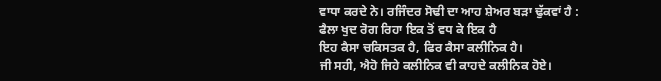ਵਾਧਾ ਕਰਦੇ ਨੇ। ਰਜਿੰਦਰ ਸੋਢੀ ਦਾ ਆਹ ਸ਼ੇਅਰ ਬੜਾ ਢੁੱਕਵਾਂ ਹੈ :
ਫੈਲਾ ਖੁਦ ਰੋਗ ਰਿਹਾ ਇਕ ਤੋਂ ਵਧ ਕੇ ਇਕ ਹੈ
ਇਹ ਕੈਸਾ ਚਕਿਸਤਕ ਹੈ, ਫਿਰ ਕੈਸਾ ਕਲੀਨਿਕ ਹੈ।
ਜੀ ਸਹੀ, ਐਹੋ ਜਿਹੇ ਕਲੀਨਿਕ ਵੀ ਕਾਹਦੇ ਕਲੀਨਿਕ ਹੋਏ।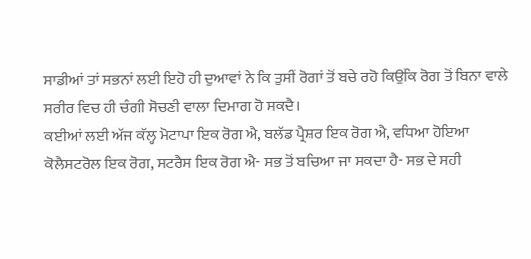ਸਾਡੀਆਂ ਤਾਂ ਸਭਨਾਂ ਲਈ ਇਹੋ ਹੀ ਦੁਆਵਾਂ ਨੇ ਕਿ ਤੁਸੀਂ ਰੋਗਾਂ ਤੋਂ ਬਚੇ ਰਹੋ ਕਿਉਂਕਿ ਰੋਗ ਤੋਂ ਬਿਨਾ ਵਾਲੇ ਸਰੀਰ ਵਿਚ ਹੀ ਚੰਗੀ ਸੋਚਣੀ ਵਾਲਾ ਦਿਮਾਗ ਹੋ ਸਕਦੈ।
ਕਈਆਂ ਲਈ ਅੱਜ ਕੱਲ੍ਹ ਮੋਟਾਪਾ ਇਕ ਰੋਗ ਐ, ਬਲੱਡ ਪ੍ਰੈਸ਼ਰ ਇਕ ਰੋਗ ਐ, ਵਧਿਆ ਹੋਇਆ ਕੋਲੈਸਟਰੋਲ ਇਕ ਰੋਗ, ਸਟਰੈਸ ਇਕ ਰੋਗ ਐ- ਸਭ ਤੋਂ ਬਚਿਆ ਜਾ ਸਕਦਾ ਹੈ- ਸਭ ਦੇ ਸਹੀ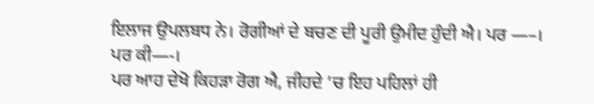ਇਲਾਜ ਉਪਲਬਧ ਨੇ। ਰੋਗੀਆਂ ਦੇ ਬਚਣ ਦੀ ਪੂਰੀ ਉਮੀਦ ਹੁੰਦੀ ਐ। ਪਰ —–।
ਪਰ ਕੀ—-।
ਪਰ ਆਹ ਦੇਖੋ ਕਿਹੜਾ ਰੋਗ ਐ, ਜੀਹਦੇ ’ਚ ਇਹ ਪਹਿਲਾਂ ਹੀ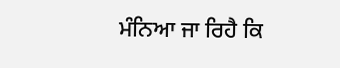ਮੰਨਿਆ ਜਾ ਰਿਹੈ ਕਿ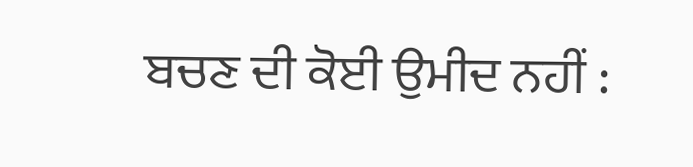ਬਚਣ ਦੀ ਕੋਈ ਉਮੀਦ ਨਹੀਂ :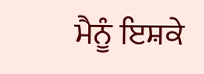ਮੈਨੂੰ ਇਸ਼ਕੇ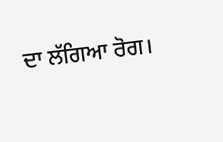ਦਾ ਲੱਗਿਆ ਰੋਗ।